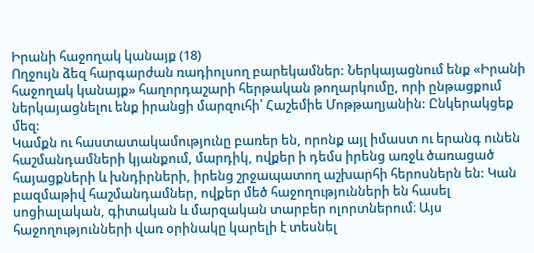Իրանի հաջողակ կանայք (18)
Ողջույն ձեզ հարգարժան ռադիոլսող բարեկամներ: Ներկայացնում ենք «Իրանի հաջողակ կանայք» հաղորդաշարի հերթական թողարկումը, որի ընթացքում ներկայացնելու ենք իրանցի մարզուհի՝ Հաշեմիե Մոթթաղյանին: Ընկերակցեք մեզ:
Կամքն ու հաստատակամությունը բառեր են, որոնք այլ իմաստ ու երանգ ունեն հաշմանդամների կյանքում, մարդիկ, ովքեր ի դեմս իրենց առջև ծառացած հայացքների և խնդիրների, իրենց շրջապատող աշխարհի հերոսներն են: Կան բազմաթիվ հաշմանդամներ, ովքեր մեծ հաջողությունների են հասել սոցիալական, գիտական և մարզական տարբեր ոլորտներում։ Այս հաջողությունների վառ օրինակը կարելի է տեսնել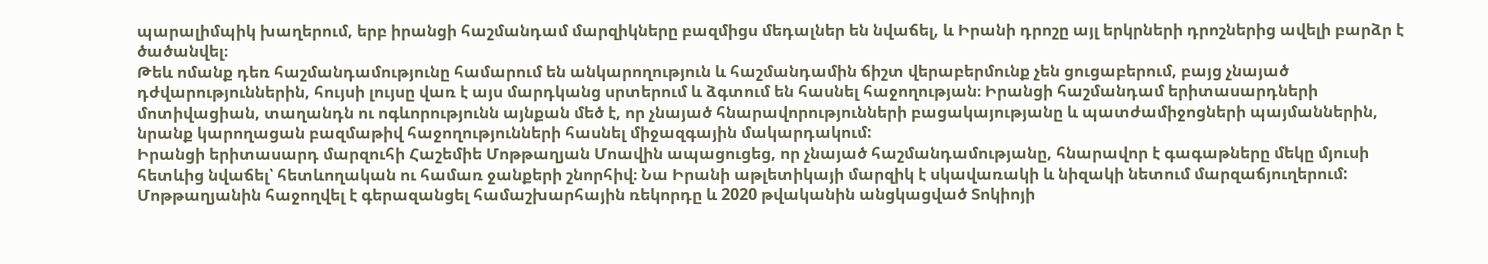պարալիմպիկ խաղերում, երբ իրանցի հաշմանդամ մարզիկները բազմիցս մեդալներ են նվաճել, և Իրանի դրոշը այլ երկրների դրոշներից ավելի բարձր է ծածանվել։
Թեև ոմանք դեռ հաշմանդամությունը համարում են անկարողություն և հաշմանդամին ճիշտ վերաբերմունք չեն ցուցաբերում, բայց չնայած դժվարություններին, հույսի լույսը վառ է այս մարդկանց սրտերում և ձգտում են հասնել հաջողության։ Իրանցի հաշմանդամ երիտասարդների մոտիվացիան, տաղանդն ու ոգևորությունն այնքան մեծ է, որ չնայած հնարավորությունների բացակայությանը և պատժամիջոցների պայմաններին, նրանք կարողացան բազմաթիվ հաջողությունների հասնել միջազգային մակարդակում:
Իրանցի երիտասարդ մարզուհի Հաշեմիե Մոթթաղյան Մոավին ապացուցեց, որ չնայած հաշմանդամությանը, հնարավոր է գագաթները մեկը մյուսի հետևից նվաճել՝ հետևողական ու համառ ջանքերի շնորհիվ։ Նա Իրանի աթլետիկայի մարզիկ է սկավառակի և նիզակի նետում մարզաճյուղերում: Մոթթաղյանին հաջողվել է գերազանցել համաշխարհային ռեկորդը և 2020 թվականին անցկացված Տոկիոյի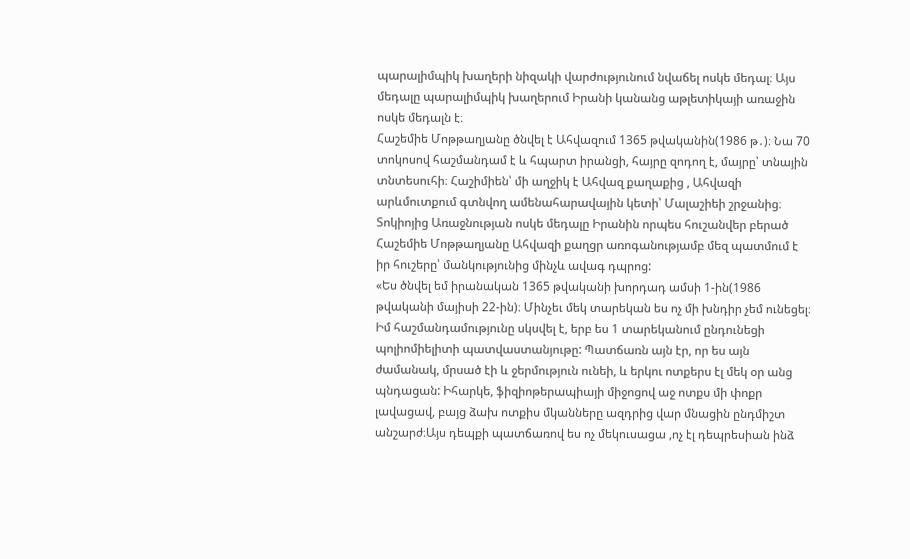պարալիմպիկ խաղերի նիզակի վարժությունում նվաճել ոսկե մեդալ։ Այս մեդալը պարալիմպիկ խաղերում Իրանի կանանց աթլետիկայի առաջին ոսկե մեդալն է։
Հաշեմիե Մոթթաղյանը ծնվել է Ահվազում 1365 թվականին(1986 թ․)։ Նա 70 տոկոսով հաշմանդամ է և հպարտ իրանցի, հայրը զոդող է, մայրը՝ տնային տնտեսուհի։ Հաշիմիեն՝ մի աղջիկ է Ահվազ քաղաքից , Ահվազի արևմուտքում գտնվող ամենահարավային կետի՝ Մալաշիեի շրջանից։ Տոկիոյից Առաջնության ոսկե մեդալը Իրանին որպես հուշանվեր բերած Հաշեմիե Մոթթաղյանը Ահվազի քաղցր առոգանությամբ մեզ պատմում է իր հուշերը՝ մանկությունից մինչև ավագ դպրոց:
«Ես ծնվել եմ իրանական 1365 թվականի խորդադ ամսի 1-ին(1986 թվականի մայիսի 22-ին)։ Մինչեւ մեկ տարեկան ես ոչ մի խնդիր չեմ ունեցել։ Իմ հաշմանդամությունը սկսվել է, երբ ես 1 տարեկանում ընդունեցի պոլիոմիելիտի պատվաստանյութը: Պատճառն այն էր, որ ես այն ժամանակ, մրսած էի և ջերմություն ունեի, և երկու ոտքերս էլ մեկ օր անց պնդացան: Իհարկե, ֆիզիոթերապիայի միջոցով աջ ոտքս մի փոքր լավացավ, բայց ձախ ոտքիս մկանները ազդրից վար մնացին ընդմիշտ անշարժ։Այս դեպքի պատճառով ես ոչ մեկուսացա ,ոչ էլ դեպրեսիան ինձ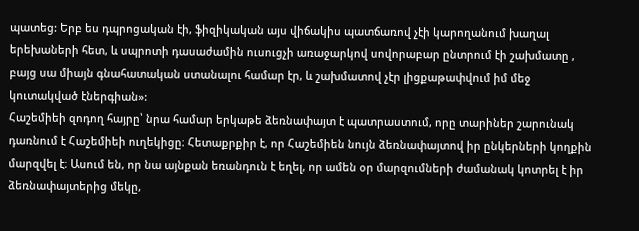պատեց: Երբ ես դպրոցական էի, ֆիզիկական այս վիճակիս պատճառով չէի կարողանում խաղալ երեխաների հետ, և սպրոտի դասաժամին ուսուցչի առաջարկով սովորաբար ընտրում էի շախմատը , բայց սա միայն գնահատական ստանալու համար էր, և շախմատով չէր լիցքաթափվում իմ մեջ կուտակված էներգիան»:
Հաշեմիեի զոդող հայրը՝ նրա համար երկաթե ձեռնափայտ է պատրաստում, որը տարիներ շարունակ դառնում է Հաշեմիեի ուղեկիցը։ Հետաքրքիր է, որ Հաշեմիեն նույն ձեռնափայտով իր ընկերների կողքին մարզվել է։ Ասում են, որ նա այնքան եռանդուն է եղել, որ ամեն օր մարզումների ժամանակ կոտրել է իր ձեռնափայտերից մեկը,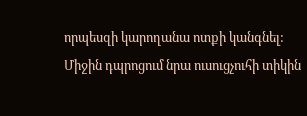որպեսզի կարողանա ոտքի կանգնել: Միջին դպրոցում նրա ուսուցչուհի տիկին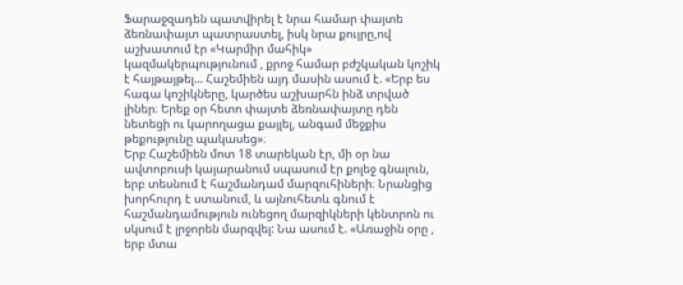Ֆարաջզադեն պատվիրել է նրա համար փայտե ձեռնափայտ պատրաստել, իսկ նրա քույրը,ով աշխատում էր «Կարմիր մահիկ» կազմակերպությունում , քրոջ համար բժշկական կոշիկ է հայթայթել... Հաշեմիեն այդ մասին ասում է. «Երբ ես հագա կոշիկները, կարծես աշխարհն ինձ տրված լիներ։ Երեք օր հետո փայտե ձեռնափայտը դեն նետեցի ու կարողացա քայլել, անգամ մեջքիս թեքությունը պակասեց»։
Երբ Հաշեմիեն մոտ 18 տարեկան էր, մի օր նա ավտոբուսի կայարանում սպասում էր քոլեջ գնալուն, երբ տեսնում է հաշմանդամ մարզուհիների։ Նրանցից խորհուրդ է ստանում, և այնուհետև գնում է հաշմանդամություն ունեցող մարզիկների կենտրոն ու սկսում է լրջորեն մարզվել: Նա ասում է. «Առաջին օրը , երբ մտա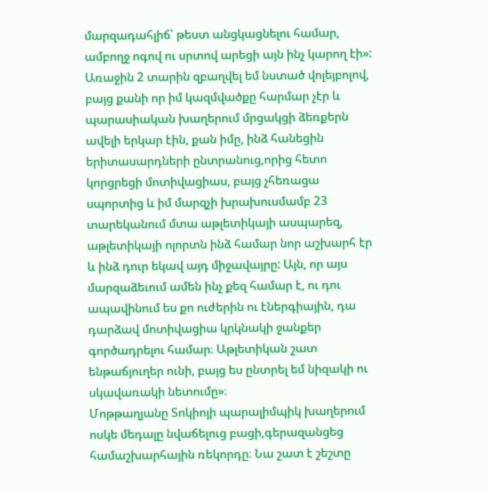մարզադահլիճ՝ թեստ անցկացնելու համար, ամբողջ ոգով ու սրտով արեցի այն ինչ կարող էի»: Առաջին 2 տարին զբաղվել եմ նստած վոլեյբոլով, բայց քանի որ իմ կազմվածքը հարմար չէր և պարասիական խաղերում մրցակցի ձեռքերն ավելի երկար էին, քան իմը, ինձ հանեցին երիտասարդների ընտրանուց,որից հետո կորցրեցի մոտիվացիաս, բայց չհեռացա սպորտից և իմ մարզչի խրախուսմամբ 23 տարեկանում մտա աթլետիկայի ասպարեզ, աթլետիկայի ոլորտն ինձ համար նոր աշխարհ էր և ինձ դուր եկավ այդ միջավայրը: Այն, որ այս մարզաձեւում ամեն ինչ քեզ համար է, ու դու ապավինում ես քո ուժերին ու էներգիային, դա դարձավ մոտիվացիա կրկնակի ջանքեր գործադրելու համար։ Աթլետիկան շատ ենթաճյուղեր ունի, բայց ես ընտրել եմ նիզակի ու սկավառակի նետումը»։
Մոթթաղյանը Տոկիոյի պարալիմպիկ խաղերում ոսկե մեդալը նվաճելուց բացի,գերազանցեց համաշխարհային ռեկորդը։ Նա շատ է շեշտը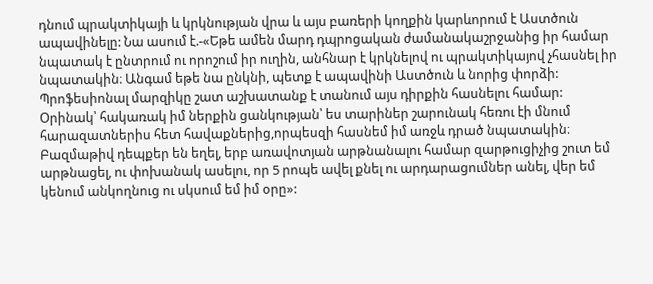դնում պրակտիկայի և կրկնության վրա և այս բառերի կողքին կարևորում է Աստծուն ապավինելը: Նա ասում է.-«Եթե ամեն մարդ դպրոցական ժամանակաշրջանից իր համար նպատակ է ընտրում ու որոշում իր ուղին, անհնար է կրկնելով ու պրակտիկայով չհասնել իր նպատակին։ Անգամ եթե նա ընկնի, պետք է ապավինի Աստծուն և նորից փորձի: Պրոֆեսիոնալ մարզիկը շատ աշխատանք է տանում այս դիրքին հասնելու համար: Օրինակ՝ հակառակ իմ ներքին ցանկության՝ ես տարիներ շարունակ հեռու էի մնում հարազատներիս հետ հավաքներից,որպեսզի հասնեմ իմ առջև դրած նպատակին։ Բազմաթիվ դեպքեր են եղել, երբ առավոտյան արթնանալու համար զարթուցիչից շուտ եմ արթնացել, ու փոխանակ ասելու, որ 5 րոպե ավել քնել ու արդարացումներ անել, վեր եմ կենում անկողնուց ու սկսում եմ իմ օրը»: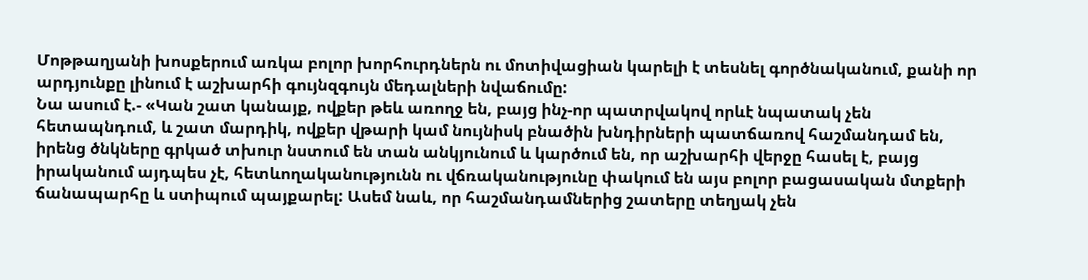Մոթթաղյանի խոսքերում առկա բոլոր խորհուրդներն ու մոտիվացիան կարելի է տեսնել գործնականում, քանի որ արդյունքը լինում է աշխարհի գույնզգույն մեդալների նվաճումը:
Նա ասում է.- «Կան շատ կանայք, ովքեր թեև առողջ են, բայց ինչ-որ պատրվակով որևէ նպատակ չեն հետապնդում, և շատ մարդիկ, ովքեր վթարի կամ նույնիսկ բնածին խնդիրների պատճառով հաշմանդամ են, իրենց ծնկները գրկած տխուր նստում են տան անկյունում և կարծում են, որ աշխարհի վերջը հասել է, բայց իրականում այդպես չէ, հետևողականությունն ու վճռականությունը փակում են այս բոլոր բացասական մտքերի ճանապարհը և ստիպում պայքարել: Ասեմ նաև, որ հաշմանդամներից շատերը տեղյակ չեն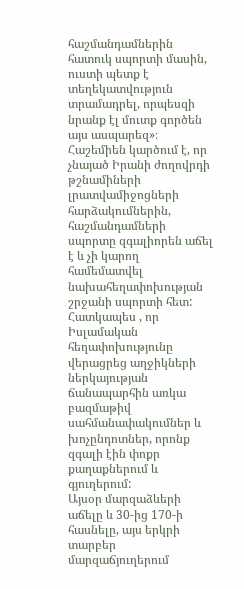հաշմանդամներին հատուկ սպորտի մասին, ուստի պետք է տեղեկատվություն տրամադրել, որպեսզի նրանք էլ մուտք գործեն այս ասպարեզ»։
Հաշեմիեն կարծում է, որ չնայած Իրանի ժողովրդի թշնամիների լրատվամիջոցների հարձակումներին, հաշմանդամների սպորտը զգալիորեն աճել է և չի կարող համեմատվել նախահեղափոխության շրջանի սպորտի հետ: Հատկապես , որ Իսլամական հեղափոխությունը վերացրեց աղջիկների ներկայության ճանապարհին առկա բազմաթիվ սահմանափակումներ և խոչընդոտներ, որոնք զգալի էին փոքր քաղաքներում և գյուղերում:
Այսօր մարզաձևերի աճելը և 30-ից 170-ի հասնելը, այս երկրի տարբեր մարզաճյուղերում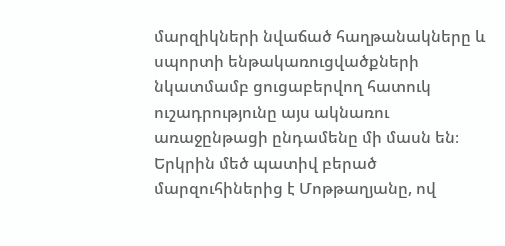մարզիկների նվաճած հաղթանակները և սպորտի ենթակառուցվածքների նկատմամբ ցուցաբերվող հատուկ ուշադրությունը այս ակնառու առաջընթացի ընդամենը մի մասն են։
Երկրին մեծ պատիվ բերած մարզուհիներից է Մոթթաղյանը, ով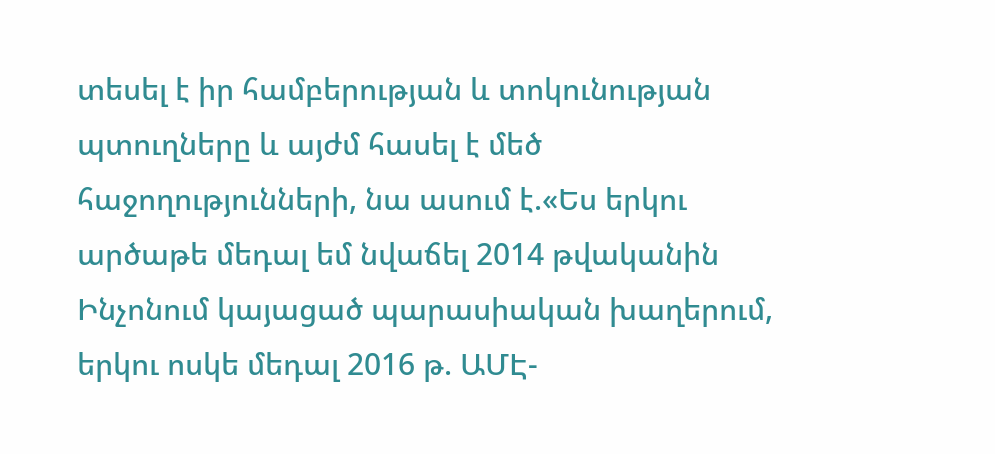տեսել է իր համբերության և տոկունության պտուղները և այժմ հասել է մեծ հաջողությունների, նա ասում է.«Ես երկու արծաթե մեդալ եմ նվաճել 2014 թվականին Ինչոնում կայացած պարասիական խաղերում, երկու ոսկե մեդալ 2016 թ. ԱՄԷ-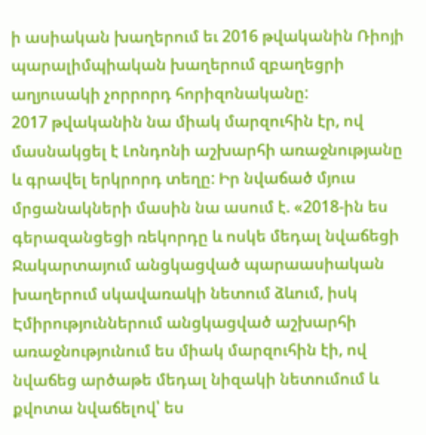ի ասիական խաղերում եւ 2016 թվականին Ռիոյի պարալիմպիական խաղերում զբաղեցրի աղյուսակի չորրորդ հորիզոնականը:
2017 թվականին նա միակ մարզուհին էր, ով մասնակցել է Լոնդոնի աշխարհի առաջնությանը և գրավել երկրորդ տեղը: Իր նվաճած մյուս մրցանակների մասին նա ասում է. «2018-ին ես գերազանցեցի ռեկորդը և ոսկե մեդալ նվաճեցի Ջակարտայում անցկացված պարաասիական խաղերում սկավառակի նետում ձևում, իսկ Էմիրություններում անցկացված աշխարհի առաջնությունում ես միակ մարզուհին էի, ով նվաճեց արծաթե մեդալ նիզակի նետումում և քվոտա նվաճելով՝ ես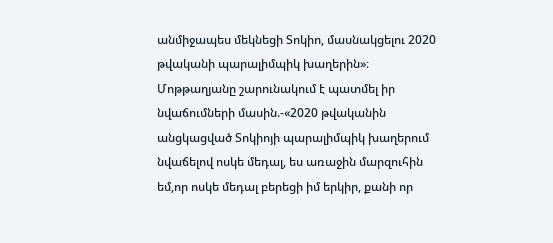անմիջապես մեկնեցի Տոկիո, մասնակցելու 2020 թվականի պարալիմպիկ խաղերին»։
Մոթթաղյանը շարունակում է պատմել իր նվաճումների մասին.-«2020 թվականին անցկացված Տոկիոյի պարալիմպիկ խաղերում նվաճելով ոսկե մեդալ, ես առաջին մարզուհին եմ,որ ոսկե մեդալ բերեցի իմ երկիր, քանի որ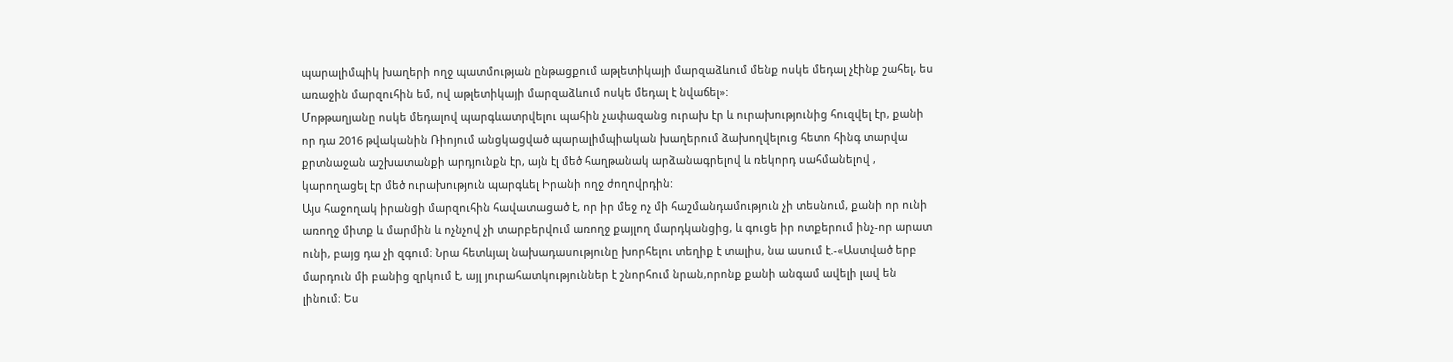պարալիմպիկ խաղերի ողջ պատմության ընթացքում աթլետիկայի մարզաձևում մենք ոսկե մեդալ չէինք շահել, ես առաջին մարզուհին եմ, ով աթլետիկայի մարզաձևում ոսկե մեդալ է նվաճել»:
Մոթթաղյանը ոսկե մեդալով պարգևատրվելու պահին չափազանց ուրախ էր և ուրախությունից հուզվել էր, քանի որ դա 2016 թվականին Ռիոյում անցկացված պարալիմպիական խաղերում ձախողվելուց հետո հինգ տարվա քրտնաջան աշխատանքի արդյունքն էր, այն էլ մեծ հաղթանակ արձանագրելով և ռեկորդ սահմանելով , կարողացել էր մեծ ուրախություն պարգևել Իրանի ողջ ժողովրդին:
Այս հաջողակ իրանցի մարզուհին հավատացած է, որ իր մեջ ոչ մի հաշմանդամություն չի տեսնում, քանի որ ունի առողջ միտք և մարմին և ոչնչով չի տարբերվում առողջ քայլող մարդկանցից, և գուցե իր ոտքերում ինչ-որ արատ ունի, բայց դա չի զգում։ Նրա հետևյալ նախադասությունը խորհելու տեղիք է տալիս, նա ասում է.-«Աստված երբ մարդուն մի բանից զրկում է, այլ յուրահատկություններ է շնորհում նրան,որոնք քանի անգամ ավելի լավ են լինում։ Ես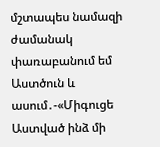մշտապես նամազի ժամանակ փառաբանում եմ Աստծուն և ասում․-«Միգուցե Աստված ինձ մի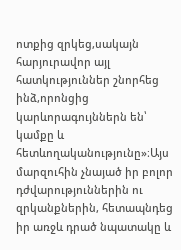ոտքից զրկեց,սակայն հարյուրավոր այլ հատկություններ շնորհեց ինձ,որոնցից կարևորագույններն են՝ կամքը և հետևողականությունը»։Այս մարզուհին չնայած իր բոլոր դժվարություններին ու զրկանքներին, հետապնդեց իր առջև դրած նպատակը և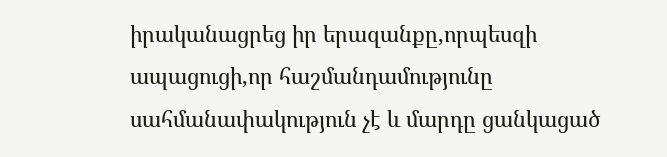իրականացրեց իր երազանքը,որպեսզի ապացուցի,որ հաշմանդամությունը սահմանափակություն չէ և մարդը ցանկացած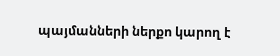պայմանների ներքո կարող է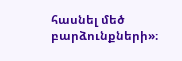հասնել մեծ բարձունքների»։